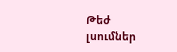Թեժ լսումներ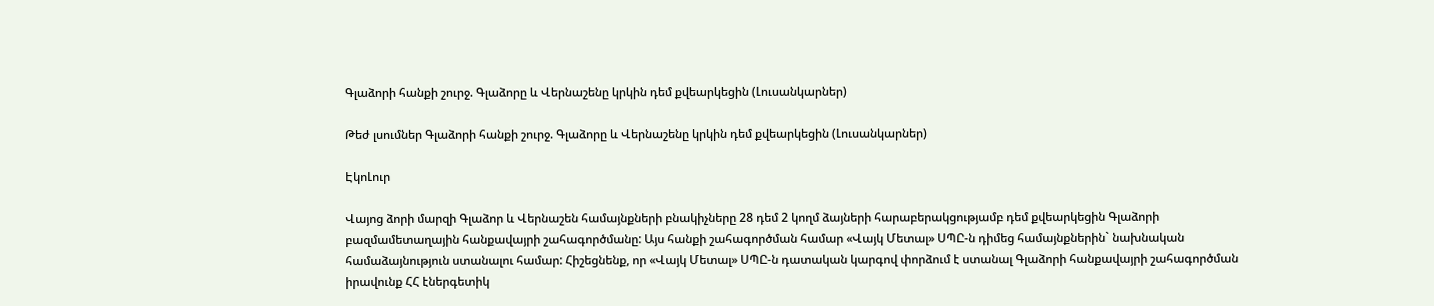Գլաձորի հանքի շուրջ. Գլաձորը և Վերնաշենը կրկին դեմ քվեարկեցին (Լուսանկարներ)

Թեժ լսումներ Գլաձորի հանքի շուրջ. Գլաձորը և Վերնաշենը կրկին դեմ քվեարկեցին (Լուսանկարներ)

ԷկոԼուր

Վայոց ձորի մարզի Գլաձոր և Վերնաշեն համայնքների բնակիչները 28 դեմ 2 կողմ ձայների հարաբերակցությամբ դեմ քվեարկեցին Գլաձորի բազմամետաղային հանքավայրի շահագործմանը: Այս հանքի շահագործման համար «Վայկ Մետալ» ՍՊԸ-ն դիմեց համայնքներին` նախնական համաձայնություն ստանալու համար: Հիշեցնենք, որ «Վայկ Մետալ» ՍՊԸ-ն դատական կարգով փորձում է ստանալ Գլաձորի հանքավայրի շահագործման իրավունք ՀՀ էներգետիկ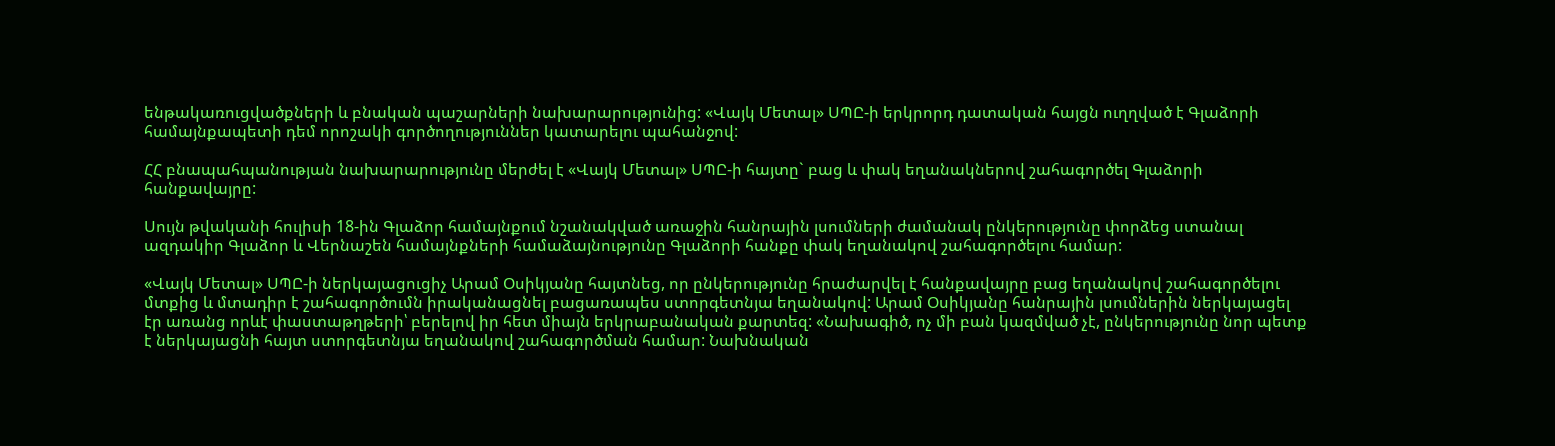ենթակառուցվածքների և բնական պաշարների նախարարությունից: «Վայկ Մետալ» ՍՊԸ-ի երկրորդ դատական հայցն ուղղված է Գլաձորի համայնքապետի դեմ որոշակի գործողություններ կատարելու պահանջով:

ՀՀ բնապահպանության նախարարությունը մերժել է «Վայկ Մետալ» ՍՊԸ-ի հայտը` բաց և փակ եղանակներով շահագործել Գլաձորի հանքավայրը:

Սույն թվականի հուլիսի 18-ին Գլաձոր համայնքում նշանակված առաջին հանրային լսումների ժամանակ ընկերությունը փորձեց ստանալ ազդակիր Գլաձոր և Վերնաշեն համայնքների համաձայնությունը Գլաձորի հանքը փակ եղանակով շահագործելու համար:

«Վայկ Մետալ» ՍՊԸ-ի ներկայացուցիչ Արամ Օսիկյանը հայտնեց, որ ընկերությունը հրաժարվել է հանքավայրը բաց եղանակով շահագործելու մտքից և մտադիր է շահագործումն իրականացնել բացառապես ստորգետնյա եղանակով: Արամ Օսիկյանը հանրային լսումներին ներկայացել էր առանց որևէ փաստաթղթերի՝ բերելով իր հետ միայն երկրաբանական քարտեզ: «Նախագիծ, ոչ մի բան կազմված չէ, ընկերությունը նոր պետք է ներկայացնի հայտ ստորգետնյա եղանակով շահագործման համար: Նախնական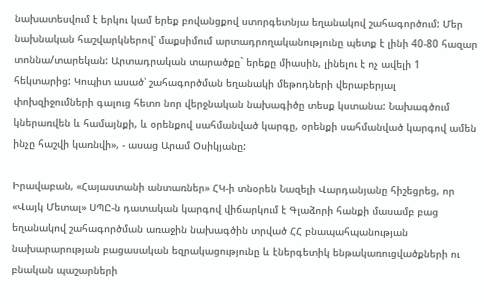նախատեսվում է երկու կամ երեք բովանցքով ստորգետնյա եղանակով շահագործում: Մեր նախնական հաշվարկներով՝ մաքսիմում արտադրողականությունը պետք է լինի 40-80 հազար տոննա/տարեկան: Արտադրական տարածքը` երեքը միասին, լինելու է ոչ ավելի 1 հեկտարից: Կոպիտ ասած՝ շահագործման եղանակի մեթոդների վերաբերյալ փոխզիջումների գալուց հետո նոր վերջնական նախագիծը տեսք կստանա: Նախագծում կներառվեն և համայնքի, և օրենքով սահմանված կարգը, օրենքի սահմանված կարգով ամեն ինչը հաշվի կառնվի», - ասաց Արամ Օսիկյանը:

Իրավաբան, «Հայաստանի անտառներ» ՀԿ-ի տնօրեն Նազելի Վարդանյանը հիշեցրեց, որ «Վայկ Մետալ» ՍՊԸ-ն դատական կարգով վիճարկում է Գլաձորի հանքի մասամբ բաց եղանակով շահագործման առաջին նախագծին տրված ՀՀ բնապահպանության նախարարության բացասական եզրակացությունը և էներգետիկ ենթակառուցվածքների ու բնական պաշարների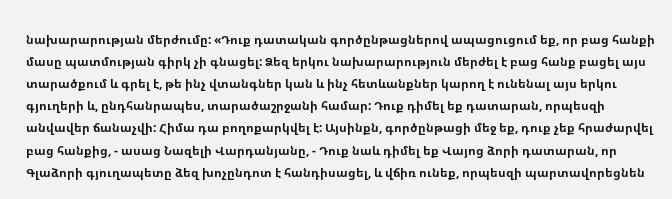նախարարության մերժումը: «Դուք դատական գործընթացներով ապացուցում եք, որ բաց հանքի մասը պատմության գիրկ չի գնացել: Ձեզ երկու նախարարություն մերժել է բաց հանք բացել այս տարածքում և գրել է, թե ինչ վտանգներ կան և ինչ հետևանքներ կարող է ունենալ այս երկու գյուղերի և, ընդհանրապես, տարածաշրջանի համար: Դուք դիմել եք դատարան, որպեսզի անվավեր ճանաչվի: Հիմա դա բողոքարկվել է: Այսինքն, գործընթացի մեջ եք, դուք չեք հրաժարվել բաց հանքից, - ասաց Նազելի Վարդանյանը, - Դուք նաև դիմել եք Վայոց ձորի դատարան, որ Գլաձորի գյուղապետը ձեզ խոչընդոտ է հանդիսացել, և վճիռ ունեք, որպեսզի պարտավորեցնեն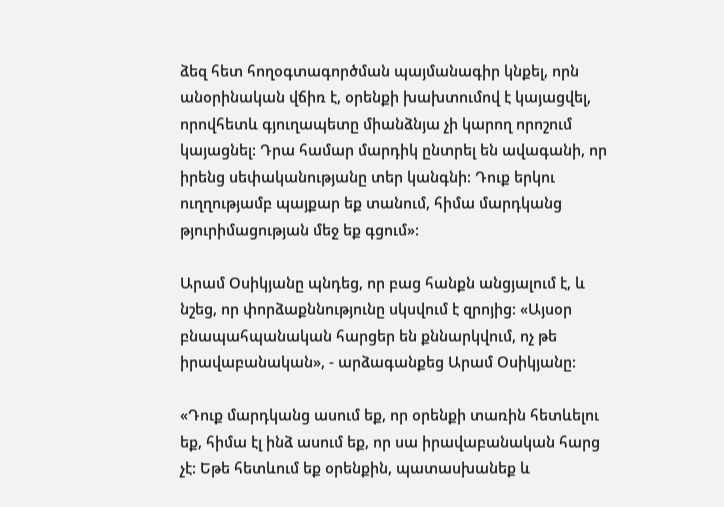ձեզ հետ հողօգտագործման պայմանագիր կնքել, որն անօրինական վճիռ է, օրենքի խախտումով է կայացվել, որովհետև գյուղապետը միանձնյա չի կարող որոշում կայացնել: Դրա համար մարդիկ ընտրել են ավագանի, որ իրենց սեփականությանը տեր կանգնի: Դուք երկու ուղղությամբ պայքար եք տանում, հիմա մարդկանց թյուրիմացության մեջ եք գցում»:

Արամ Օսիկյանը պնդեց, որ բաց հանքն անցյալում է, և նշեց, որ փորձաքննությունը սկսվում է զրոյից: «Այսօր բնապահպանական հարցեր են քննարկվում, ոչ թե իրավաբանական», - արձագանքեց Արամ Օսիկյանը:

«Դուք մարդկանց ասում եք, որ օրենքի տառին հետևելու եք, հիմա էլ ինձ ասում եք, որ սա իրավաբանական հարց չէ: Եթե հետևում եք օրենքին, պատասխանեք և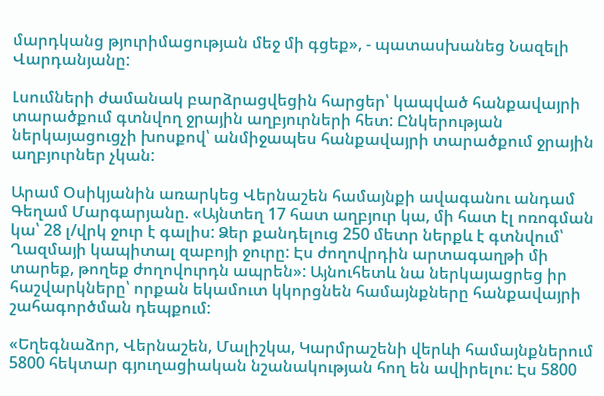մարդկանց թյուրիմացության մեջ մի գցեք», - պատասխանեց Նազելի Վարդանյանը:

Լսումների ժամանակ բարձրացվեցին հարցեր՝ կապված հանքավայրի տարածքում գտնվող ջրային աղբյուրների հետ: Ընկերության ներկայացուցչի խոսքով՝ անմիջապես հանքավայրի տարածքում ջրային աղբյուրներ չկան:

Արամ Օսիկյանին առարկեց Վերնաշեն համայնքի ավագանու անդամ Գեղամ Մարգարյանը. «Այնտեղ 17 հատ աղբյուր կա, մի հատ էլ ոռոգման կա՝ 28 լ/վրկ ջուր է գալիս: Ձեր քանդելուց 250 մետր ներքև է գտնվում՝ Ղազմայի կապիտալ զաբոյի ջուրը: Էս ժողովրդին արտագաղթի մի տարեք, թողեք ժողովուրդն ապրեն»: Այնուհետև նա ներկայացրեց իր հաշվարկները՝ որքան եկամուտ կկորցնեն համայնքները հանքավայրի շահագործման դեպքում:

«Եղեգնաձոր, Վերնաշեն, Մալիշկա, Կարմրաշենի վերևի համայնքներում 5800 հեկտար գյուղացիական նշանակության հող են ավիրելու: Էս 5800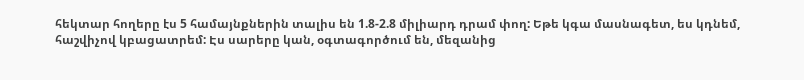հեկտար հողերը էս 5 համայնքներին տալիս են 1.8-2.8 միլիարդ դրամ փող: Եթե կգա մասնագետ, ես կդնեմ, հաշվիչով կբացատրեմ: Էս սարերը կան, օգտագործում են, մեզանից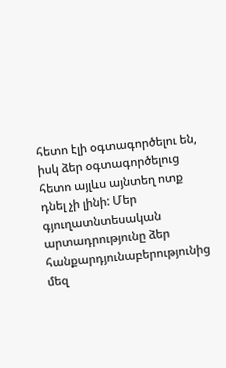հետո էլի օգտագործելու են, իսկ ձեր օգտագործելուց հետո այլևս այնտեղ ոտք դնել չի լինի: Մեր գյուղատնտեսական արտադրությունը ձեր հանքարդյունաբերությունից մեզ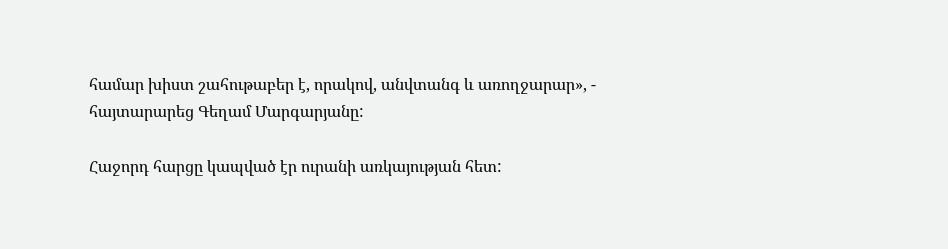համար խիստ շահութաբեր է, որակով, անվտանգ և առողջարար», - հայտարարեց Գեղամ Մարգարյանը:

Հաջորդ հարցը կապված էր ուրանի առկայության հետ: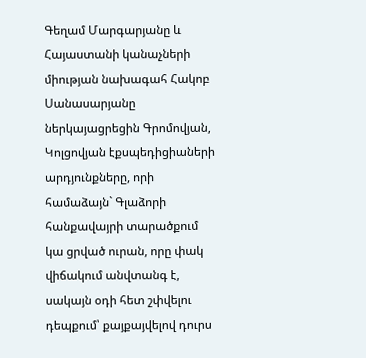Գեղամ Մարգարյանը և Հայաստանի կանաչների միության նախագահ Հակոբ Սանասարյանը ներկայացրեցին Գրոմովյան, Կոլցովյան էքսպեդիցիաների արդյունքները, որի համաձայն` Գլաձորի հանքավայրի տարածքում կա ցրված ուրան, որը փակ վիճակում անվտանգ է, սակայն օդի հետ շփվելու դեպքում՝ քայքայվելով դուրս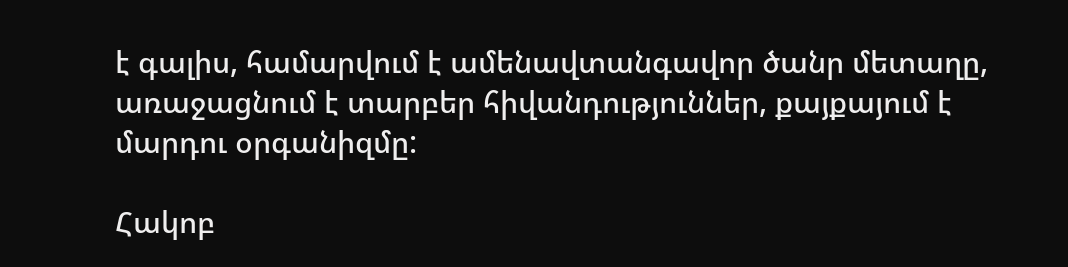է գալիս, համարվում է ամենավտանգավոր ծանր մետաղը, առաջացնում է տարբեր հիվանդություններ, քայքայում է մարդու օրգանիզմը:

Հակոբ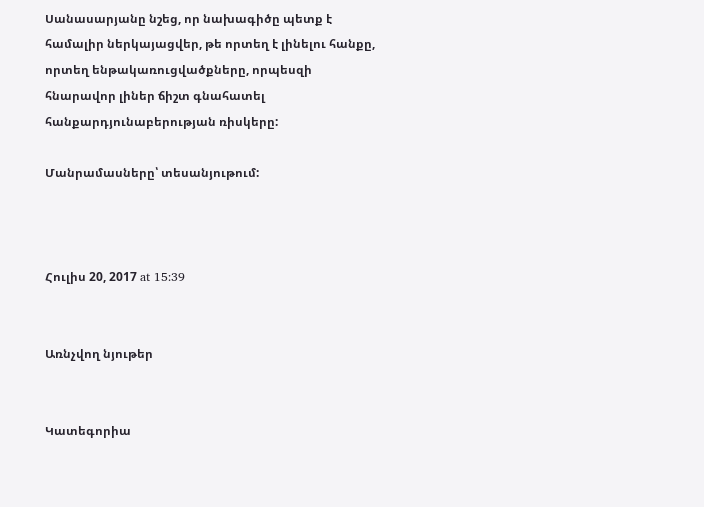Սանասարյանը նշեց, որ նախագիծը պետք է համալիր ներկայացվեր, թե որտեղ է լինելու հանքը, որտեղ ենթակառուցվածքները, որպեսզի հնարավոր լիներ ճիշտ գնահատել հանքարդյունաբերության ռիսկերը:

Մանրամասները՝ տեսանյութում:



Հուլիս 20, 2017 at 15:39


Առնչվող նյութեր


Կատեգորիա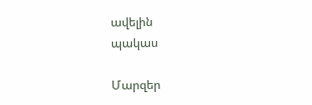ավելին
պակաս

Մարզեր